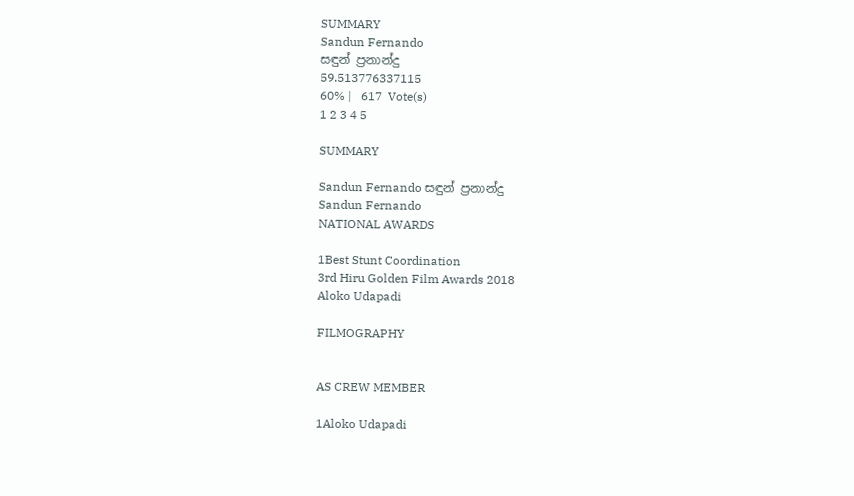SUMMARY
Sandun Fernando
සඳුන් ප්‍රනාන්දු
59.513776337115
60% |   617  Vote(s)
1 2 3 4 5

SUMMARY

Sandun Fernando සඳුන් ප්‍රනාන්දු
Sandun Fernando
NATIONAL AWARDS

1Best Stunt Coordination
3rd Hiru Golden Film Awards 2018
Aloko Udapadi

FILMOGRAPHY


AS CREW MEMBER

1Aloko Udapadi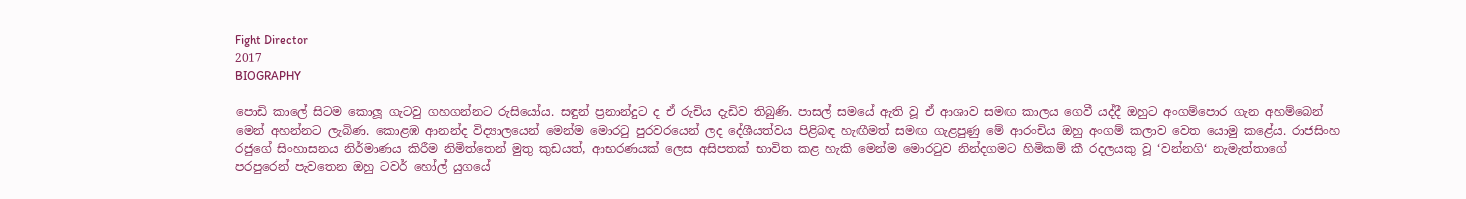Fight Director
2017
BIOGRAPHY

පොඩි කාලේ සිටම කොලූ‍ ගැටවු ගහගන්නට රුසියෝය. සඳුන් ප්‍රනාන්දුට ද ඒ රුචිය දැඩිව තිබුණි. පාසල් සමයේ ඇති වූ ඒ ආශාව සමඟ කාලය ගෙවී යද්දී ඔහුට අංගම්පොර ගැන අහම්බෙන් මෙන් අහන්නට ලැබිණ. කොළඹ ආනන්ද විද්‍යාලයෙන් මෙන්ම මොරටු පුරවරයෙන් ලද දේශීයත්වය පිළිබඳ හැඟීමත් සමඟ ගැළපුණු මේ ආරංචිය ඔහු අංගම් කලාව වෙත යොමු කළේය. රාජසිංහ රජුගේ සිංහාසනය නිර්මාණය කිරීම නිමිත්තෙන් මුතු කුඩයත්, ආභරණයක් ලෙස අසිපතක් භාවිත කළ හැකි මෙන්ම මොරටුව නින්දගමට හිමිකම් කී රදලයකු වූ ‘වන්නගි‘ නැමැත්තාගේ පරපුරෙන් පැවතෙන ඔහු ටවර් හෝල් යුගයේ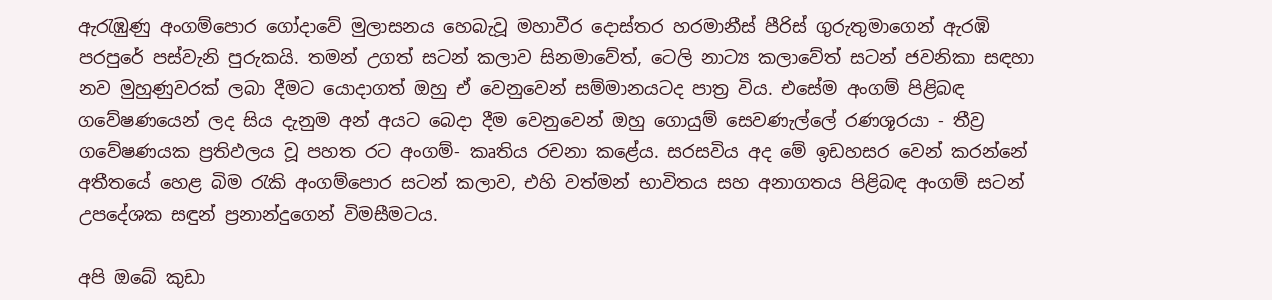ඇරැඹුණු අංගම්පොර ගෝදාවේ මුලාසනය හෙබැවූ මහාවීර දොස්තර හරමානීස් පීරිස් ගුරුතුමාගෙන් ඇරඹි පරපුරේ පස්වැනි පුරුකයි. තමන් උගත් සටන් කලාව සිනමාවේත්, ටෙලි නාට්‍ය කලාවේත් සටන් ජවනිකා සඳහා නව මුහුණුවරක් ලබා දීමට යොදාගත් ඔහු ඒ වෙනුවෙන් සම්මානයටද පාත්‍ර විය. එසේම අංගම් පිළිබඳ ගවේෂණයෙන් ලද සිය දැනුම අන් අයට බෙදා දීම වෙනුවෙන් ඔහු ගොයුම් සෙවණැල්ලේ රණශූරයා - තීව්‍ර ගවේෂණයක ප්‍රතිඵලය වූ පහත රට අංගම්- කෘතිය රචනා කළේය. සරසවිය අද මේ ඉඩහසර වෙන් කරන්නේ අතීතයේ හෙළ බිම රැකි අංගම්පොර සටන් කලාව, එහි වත්මන් භාවිතය සහ අනාගතය පිළිබඳ අංගම් සටන් උපදේශක සඳුන් ප්‍රනාන්දුගෙන් විමසීමටය.

අපි ඔබේ කුඩා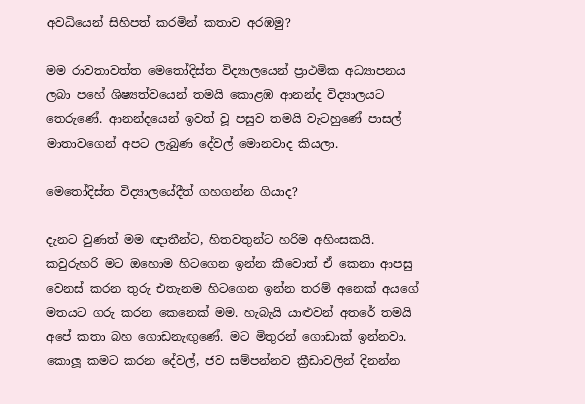අවධියෙන් සිහිපත් කරමින් කතාව අරඹමු?

මම රාවතාවත්ත මෙතෝදිස්ත විද්‍යාලයෙන් ප්‍රාථමික අධ්‍යාපනය ලබා පහේ ශිෂ්‍යත්වයෙන් තමයි කොළඹ ආනන්ද විද්‍යාලයට තෙරුණේ. ආනන්දයෙන් ඉවත් වූ පසුව තමයි වැටහුණේ පාසල් මාතාවගෙන් අපට ලැබුණ දේවල් මොනවාද කියලා.

මෙතෝදිස්ත විද්‍යාලයේදීත් ගහගන්න ගියාද?

දැනට වුණත් මම ඥාතීන්ට, හිතවතුන්ට හරිම අහිංසකයි. කවුරුහරි මට ඔහොම හිටගෙන ඉන්න කීවොත් ඒ කෙනා ආපසු වෙනස් කරන තුරු එතැනම හිටගෙන ඉන්න තරම් අනෙක් අයගේ මතයට ගරු කරන කෙනෙක් මම. හැබැයි යාළුවන් අතරේ තමයි අපේ කතා බහ ගොඩනැඟු‍ණේ. මට මිතුරන් ගොඩාක් ඉන්නවා. කොලූ‍ කමට කරන දේවල්, ජව සම්පන්නව ක්‍රීඩාවලින් දිනන්න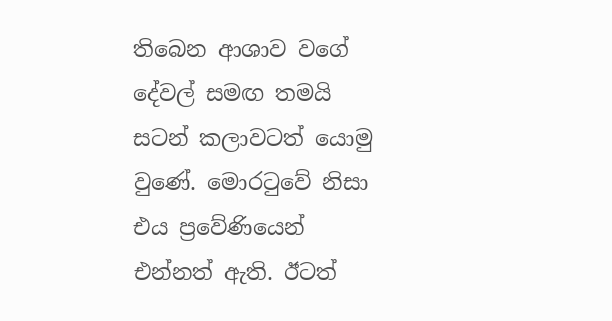තිබෙන ආශාව වගේ දේවල් සමඟ තමයි සටන් කලාවටත් යොමු වුණේ. මොරටුවේ නිසා එය ප්‍රවේණියෙන් එන්නත් ඇති. ඊටත්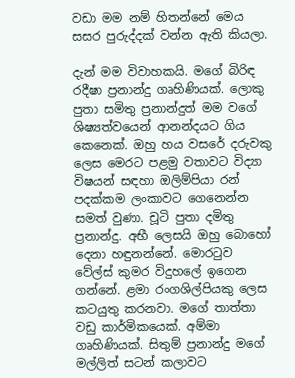වඩා මම නම් හිතන්නේ මෙය සසර පුරුද්දක් වන්න ඇති කියලා.

දැන් මම විවාහකයි. මගේ බිරිඳ රදීෂා ප්‍රනාන්දු ගෘහිණියක්. ලොකු පුතා සමිතු ප්‍රනාන්දුත් මම වගේ ශිෂ්‍යත්වයෙන් ආනන්දයට ගිය කෙනෙක්. ඔහු හය වසරේ දරුවකු ලෙස මෙරට පළමු වතාවට විද්‍යා විෂයන් සඳහා ඔලිම්පියා රන් පදක්කම ලංකාවට ගෙනෙන්න සමත් වුණා. චූටි පුතා දමිතු ප්‍රනාන්දු. අභී ලෙසයි ඔහු බොහෝ දෙනා හඳුනන්නේ. මොරටුව වේල්ස් කුමර විදුහලේ ඉගෙන ගන්නේ. ළමා රංගශිල්පියකු ලෙස කටයුතු කරනවා. මගේ තාත්තා වඩු කාර්මිකයෙක්. අම්මා ගෘහිණියක්. සිතුම් ප්‍රනාන්දු මගේ මල්ලිත් සටන් කලාවට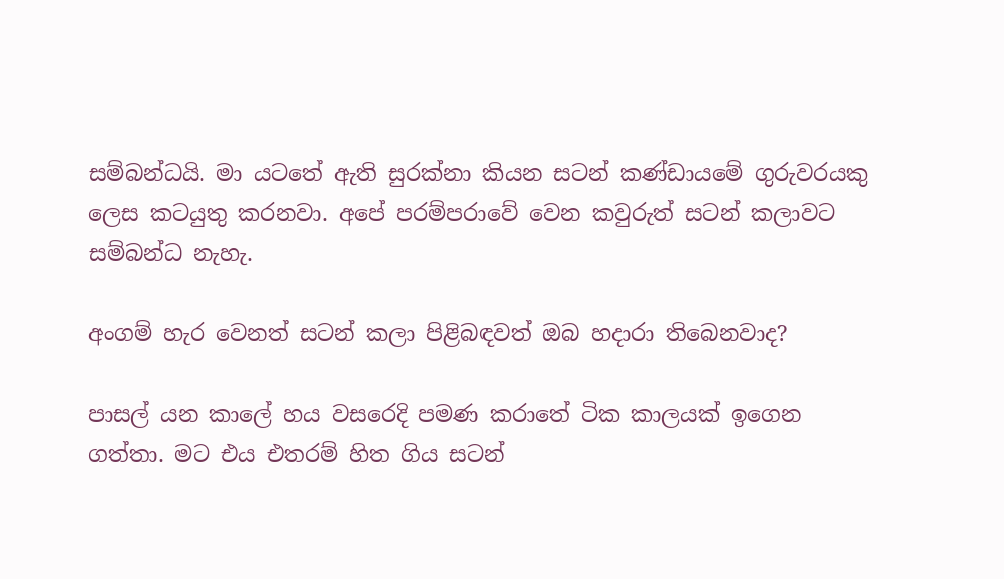සම්බන්ධයි. මා යටතේ ඇති සුරක්නා කියන සටන් කණ්ඩායමේ ගුරුවරයකු ලෙස කටයුතු කරනවා. අපේ පරම්පරාවේ වෙන කවුරුත් සටන් කලාවට සම්බන්ධ නැහැ.

අංගම් හැර වෙනත් සටන් කලා පිළිබඳවත් ඔබ හදාරා තිබෙනවාද?

පාසල් යන කාලේ හය වසරෙදි පමණ කරාතේ ටික කාලයක් ඉගෙන ගත්තා. මට එය එතරම් හිත ගිය සටන්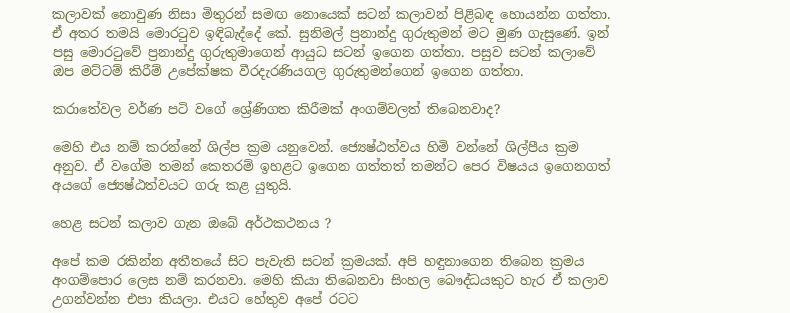කලාවක් නොවුණ නිසා මිතුරන් සමඟ නොයෙක් සටන් කලාවන් පිළිබඳ හොයන්න ගත්තා. ඒ අතර තමයි මොරටුව ඉඳිබැද්දේ කේ. සුනිමල් ප්‍රනාන්දු ගුරුතුමන් මට මුණ ගැසුණේ. ඉන් පසු මොරටුවේ ප්‍රනාන්දු ගුරුතුමාගෙන් ආයුධ සටන් ඉගෙන ගත්තා. පසුව සටන් කලාවේ ඔප මට්ටම් කිරීම් උපේක්ෂක වීරදැරණියගල ගුරුතුමන්ගෙන් ඉගෙන ගත්තා.

කරාතේවල වර්ණ පටි වගේ ශ්‍රේණිගත කිරීමක් අංගම්වලත් තිබෙනවාද?

මෙහි එය නම් කරන්නේ ශිල්ප ක්‍රම යනුවෙන්. ජ්‍යෙෂ්ඨත්වය හිමි වන්නේ ශිල්පීය ක්‍රම අනුව. ඒ වගේම තමන් කෙතරම් ඉහළට ඉගෙන ගත්තත් තමන්ට පෙර විෂයය ඉගෙනගත් අයගේ ජ්‍යෙෂ්ඨත්වයට ගරු කළ යුතුයි.

හෙළ සටන් කලාව ගැන ඔබේ අර්ථකථනය ?

අපේ කම රකින්න අතීතයේ සිට පැවැති සටන් ක්‍රමයක්. අපි හඳුනාගෙන තිබෙන ක්‍රමය අංගම්පොර ලෙස නම් කරනවා. මෙහි කියා තිබෙනවා සිංහල බෞද්ධයකුට හැර ඒ කලාව උගන්වන්න එපා කියලා. එයට හේතුව අපේ රටට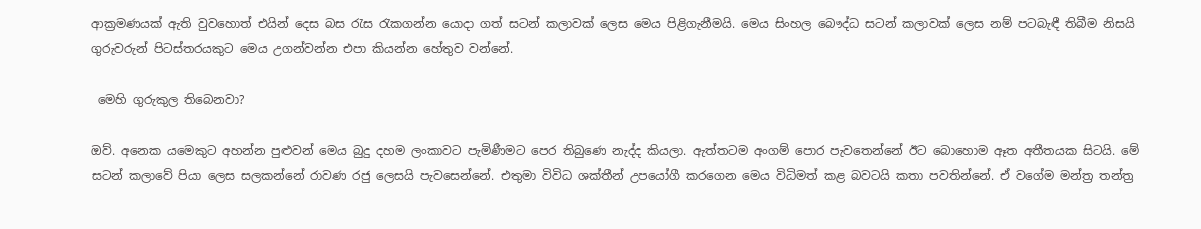ආක්‍රමණයක් ඇති වුවහොත් එයින් දෙස බස රැස රැකගන්න යොදා ගත් සටන් කලාවක් ලෙස මෙය පිළිගැනීමයි. මෙය සිංහල බෞද්ධ සටන් කලාවක් ලෙස නම් පටබැඳී තිබීම නිසයි ගුරුවරුන් පිටස්තරයකුට මෙය උගන්වන්න එපා කියන්න හේතුව වන්නේ.

 මෙහි ගුරුකුල තිබෙනවා?

ඔව්. අනෙක යමෙකුට අහන්න පුළුවන් මෙය බුදු දහම ලංකාවට පැමිණීමට පෙර තිබුණෙ නැද්ද කියලා. ඇත්තටම අංගම් පොර පැවතෙන්නේ ඊට බොහොම ඈත අතීතයක සිටයි. මේ සටන් කලාවේ පියා ලෙස සලකන්නේ රාවණ රජු ලෙසයි පැවසෙන්නේ. එතුමා විවිධ ශක්තීන් උපයෝගී කරගෙන මෙය විධිමත් කළ බවටයි කතා පවතින්නේ. ඒ වගේම මන්ත්‍ර තන්ත්‍ර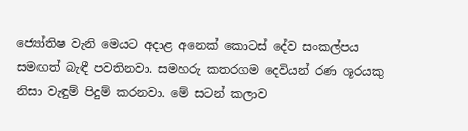ජ්‍යෝතිෂ වැනි මෙයට අදාළ අනෙක් කොටස් දේව සංකල්පය සමඟත් බැඳී පවතිනවා. සමහරු කතරගම දෙවියන් රණ ශූරයකු නිසා වැඳුම් පිදුම් කරනවා. මේ සටන් කලාව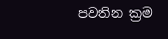පවතින ක්‍රම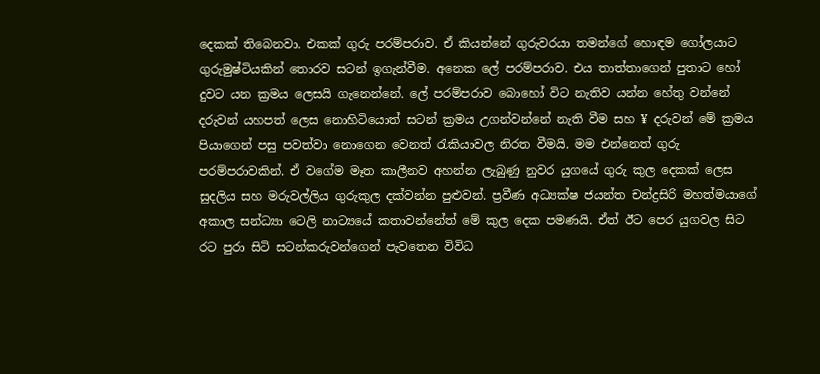දෙකක් තිබෙනවා. එකක් ගුරු පරම්පරාව. ඒ කියන්නේ ගුරුවරයා තමන්ගේ හොඳම ගෝලයාට ගුරුමුෂ්ටියකින් තොරව සටන් ඉගැන්වීම. අනෙක ලේ පරම්පරාව. එය තාත්තාගෙන් පුතාට හෝ දුවට යන ක්‍රමය ලෙසයි ගැනෙන්නේ. ලේ පරම්පරාව බොහෝ විට නැතිව යන්න හේතු වන්නේ දරුවන් යහපත් ලෙස නොහිටියොත් සටන් ක්‍රමය උගන්වන්නේ නැති වීම සහ ¥ දරුවන් මේ ක්‍රමය පියාගෙන් පසු පවත්වා නොගෙන වෙනත් රැකියාවල නිරත වීමයි. මම එන්නෙත් ගුරු පරම්පරාවකින්. ඒ වගේම මෑත කාලීනව අහන්න ලැබුණු නුවර යුගයේ ගුරු කුල දෙකක් ලෙස සුදලිය සහ මරුවල්ලිය ගුරුකුල දක්වන්න පුළුවන්. ප්‍රවීණ අධ්‍යක්ෂ ජයන්ත චන්ද්‍රසිරි මහත්මයාගේ අකාල සන්ධ්‍යා ටෙලි නාට්‍යයේ කතාවන්නේත් මේ කුල දෙක පමණයි. ඒත් ඊට පෙර යුගවල සිට රට පුරා සිටි සටන්කරුවන්ගෙන් පැවතෙන විවිධ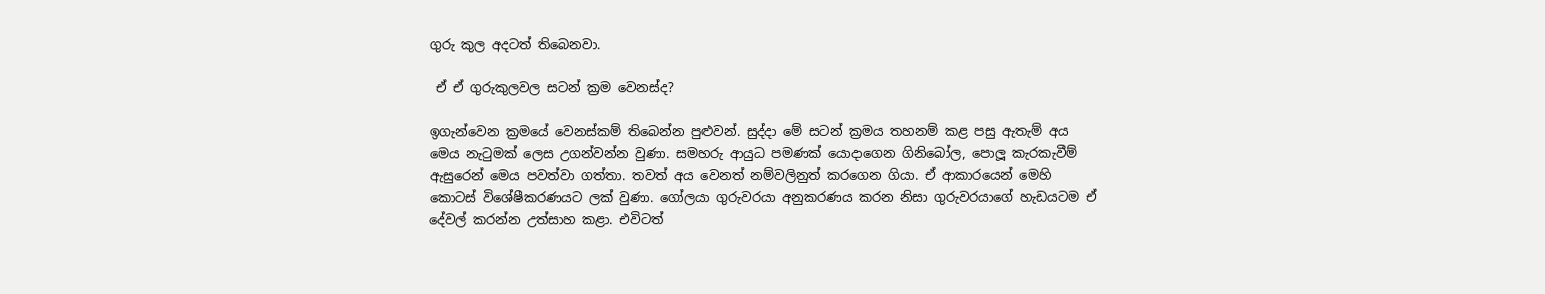ගුරු කුල අදටත් තිබෙනවා.

 ඒ ඒ ගුරුකුලවල සටන් ක්‍රම වෙනස්ද?

ඉගැන්වෙන ක්‍රමයේ වෙනස්කම් තිබෙන්න පුළුවන්. සුද්දා මේ සටන් ක්‍රමය තහනම් කළ පසු ඇතැම් අය මෙය නැටුමක් ලෙස උගන්වන්න වුණා. සමහරු ආයුධ පමණක් යොදාගෙන ගිනිබෝල, පොලූ‍ කැරකැවීම් ඇසුරෙන් මෙය පවත්වා ගත්තා. තවත් අය වෙනත් නම්වලිනුත් කරගෙන ගියා. ඒ ආකාරයෙන් මෙහි කොටස් විශේෂීකරණයට ලක් වුණා. ගෝලයා ගුරුවරයා අනුකරණය කරන නිසා ගුරුවරයාගේ හැඩයටම ඒ දේවල් කරන්න උත්සාහ කළා. එවිටත්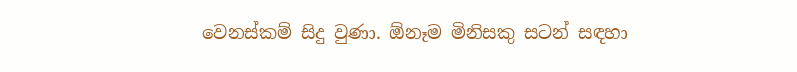වෙනස්කම් සිදු වුණා. ඕනෑම මිනිසකු සටන් සඳහා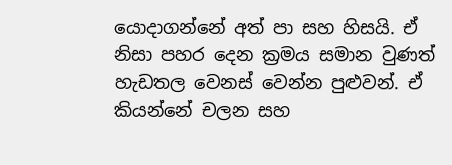යොදාගන්නේ අත් පා සහ හිසයි. ඒ නිසා පහර දෙන ක්‍රමය සමාන වුණත් හැඩතල වෙනස් වෙන්න පුළුවන්. ඒ කියන්නේ චලන සහ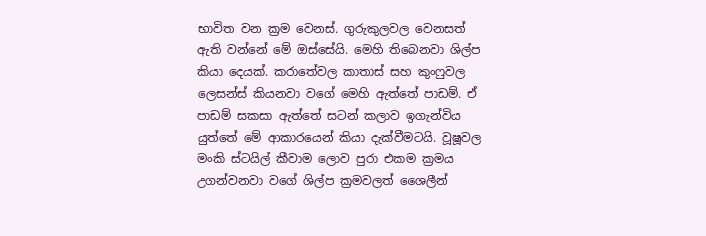භාවිත වන ක්‍රම වෙනස්. ගුරුකුලවල වෙනසත් ඇති වන්නේ මේ ඔස්සේයි. මෙහි තිබෙනවා ශිල්ප කියා දෙයක්. කරාතේවල කාතාස් සහ කුංෆුවල ලෙසන්ස් කියනවා වගේ මෙහි ඇත්තේ පාඩම්. ඒ පාඩම් සකසා ඇත්තේ සටන් කලාව ඉගැන්විය යුත්තේ මේ ආකාරයෙන් කියා දැක්වීමටයි. වූෂූවල මංකි ස්ටයිල් කීවාම ලොව පුරා එකම ක්‍රමය උගන්වනවා වගේ ශිල්ප ක්‍රමවලත් ශෛලීන්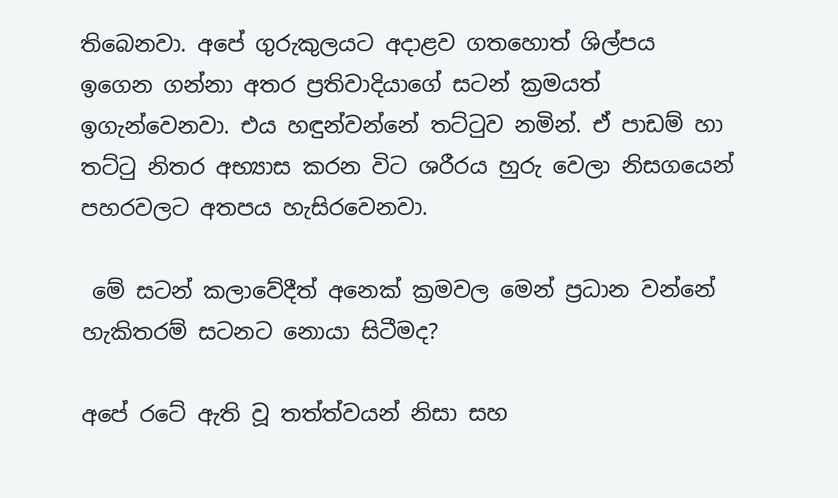තිබෙනවා. අපේ ගුරුකුලයට අදාළව ගතහොත් ශිල්පය ඉගෙන ගන්නා අතර ප්‍රතිවාදියාගේ සටන් ක්‍රමයත් ඉගැන්වෙනවා. එය හඳුන්වන්නේ තට්ටුව නමින්. ඒ පාඩම් හා තට්ටු නිතර අභ්‍යාස කරන විට ශරීරය හුරු වෙලා නිසගයෙන් පහරවලට අතපය හැසිරවෙනවා.

 මේ සටන් කලාවේදීත් අනෙක් ක්‍රමවල මෙන් ප්‍රධාන වන්නේ හැකිතරම් සටනට නොයා සිටීමද?

අපේ රටේ ඇති වූ තත්ත්වයන් නිසා සහ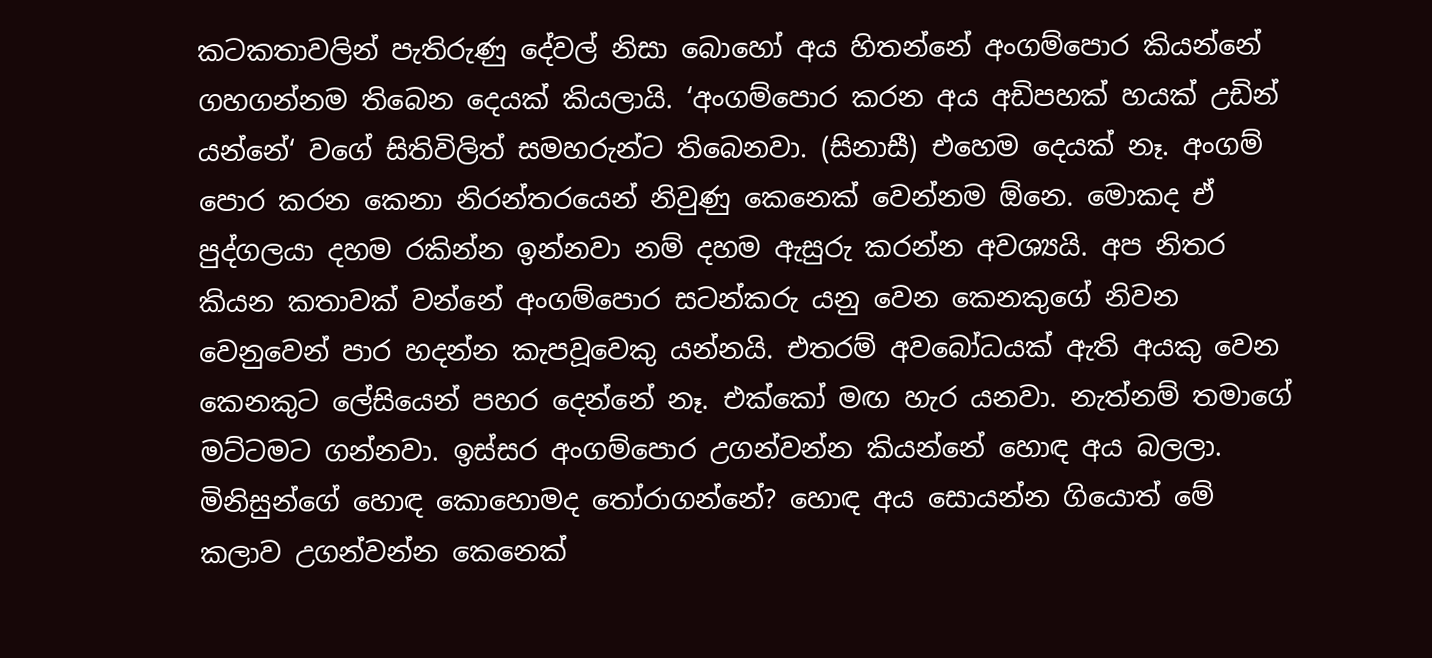කටකතාවලින් පැතිරුණු දේවල් නිසා බොහෝ අය හිතන්නේ අංගම්පොර කියන්නේ ගහගන්නම තිබෙන දෙයක් කියලායි. ‘අංගම්පොර කරන අය අඩිපහක් හයක් උඩින් යන්නේ‘ වගේ සිතිවිලිත් සමහරුන්ට තිබෙනවා. (සිනාසී) එහෙම දෙයක් නෑ. අංගම් පොර කරන කෙනා නිරන්තරයෙන් නිවුණු කෙනෙක් වෙන්නම ඕනෙ. මොකද ඒ පුද්ගලයා දහම රකින්න ඉන්නවා නම් දහම ඇසුරු කරන්න අවශ්‍යයි. අප නිතර කියන කතාවක් වන්නේ අංගම්පොර සටන්කරු යනු වෙන කෙනකුගේ නිවන වෙනුවෙන් පාර හදන්න කැපවූවෙකු යන්නයි. එතරම් අවබෝධයක් ඇති අයකු වෙන කෙනකුට ලේසියෙන් පහර දෙන්නේ නෑ. එක්කෝ මඟ හැර යනවා. නැත්නම් තමාගේ මට්ටමට ගන්නවා. ඉස්සර අංගම්පොර උගන්වන්න කියන්නේ හොඳ අය බලලා. මිනිසුන්ගේ හොඳ කොහොමද තෝරාගන්නේ? හොඳ අය සොයන්න ගියොත් මේ කලාව උගන්වන්න කෙනෙක්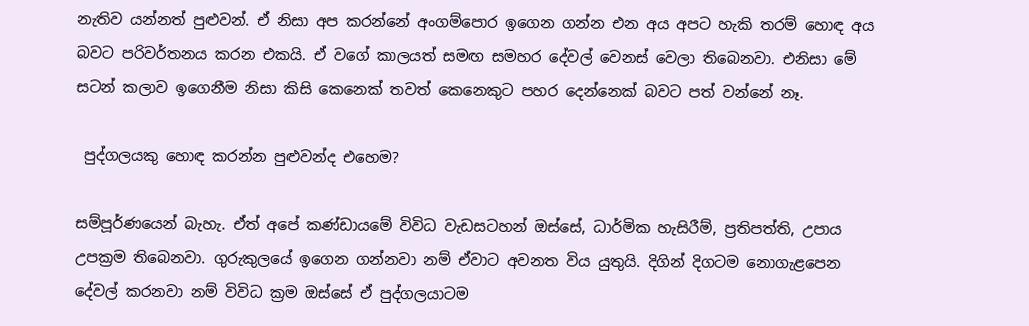නැතිව යන්නත් පුළුවන්. ඒ නිසා අප කරන්නේ අංගම්පොර ඉගෙන ගන්න එන අය අපට හැකි තරම් හොඳ අය බවට පරිවර්තනය කරන එකයි. ඒ වගේ කාලයත් සමඟ සමහර දේවල් වෙනස් වෙලා තිබෙනවා. එනිසා මේ සටන් කලාව ඉගෙනීම නිසා කිසි කෙනෙක් තවත් කෙනෙකුට පහර දෙන්නෙක් බවට පත් වන්නේ නෑ.

 පුද්ගලයකු හොඳ කරන්න පුළුවන්ද එහෙම?

සම්පූර්ණයෙන් බැහැ. ඒත් අපේ කණ්ඩායමේ විවිධ වැඩසටහන් ඔස්සේ, ධාර්මික හැසිරීම්, ප්‍රතිපත්ති, උපාය උපක්‍රම තිබෙනවා. ගුරුකුලයේ ඉගෙන ගන්නවා නම් ඒවාට අවනත විය යුතුයි. දිගින් දිගටම නොගැළපෙන දේවල් කරනවා නම් විවිධ ක්‍රම ඔස්සේ ඒ පුද්ගලයාටම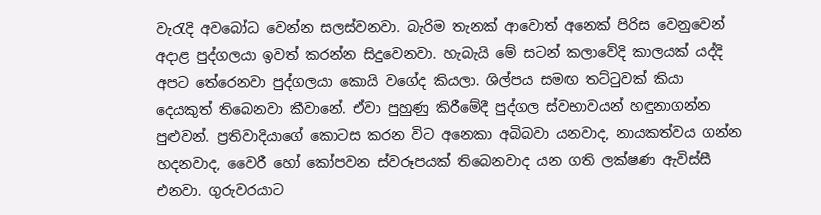වැරැදි අවබෝධ වෙන්න සලස්වනවා. බැරිම තැනක් ආවොත් අනෙක් පිරිස වෙනුවෙන් අදාළ පුද්ගලයා ඉවත් කරන්න සිදුවෙනවා. හැබැයි මේ සටන් කලාවේදි කාලයක් යද්දි අපට තේරෙනවා පුද්ගලයා කොයි වගේද කියලා. ශිල්පය සමඟ තට්ටුවක් කියා දෙයකුත් තිබෙනවා කීවානේ. ඒවා පුහුණු කිරීමේදී පුද්ගල ස්වභාවයන් හඳුනාගන්න පුළුවන්. ප්‍රතිවාදියාගේ කොටස කරන විට අනෙකා අබිබවා යනවාද, නායකත්වය ගන්න හදනවාද, වෛරී හෝ කෝපවන ස්වරූපයක් තිබෙනවාද යන ගති ලක්ෂණ ඇවිස්සී එනවා. ගුරුවරයාට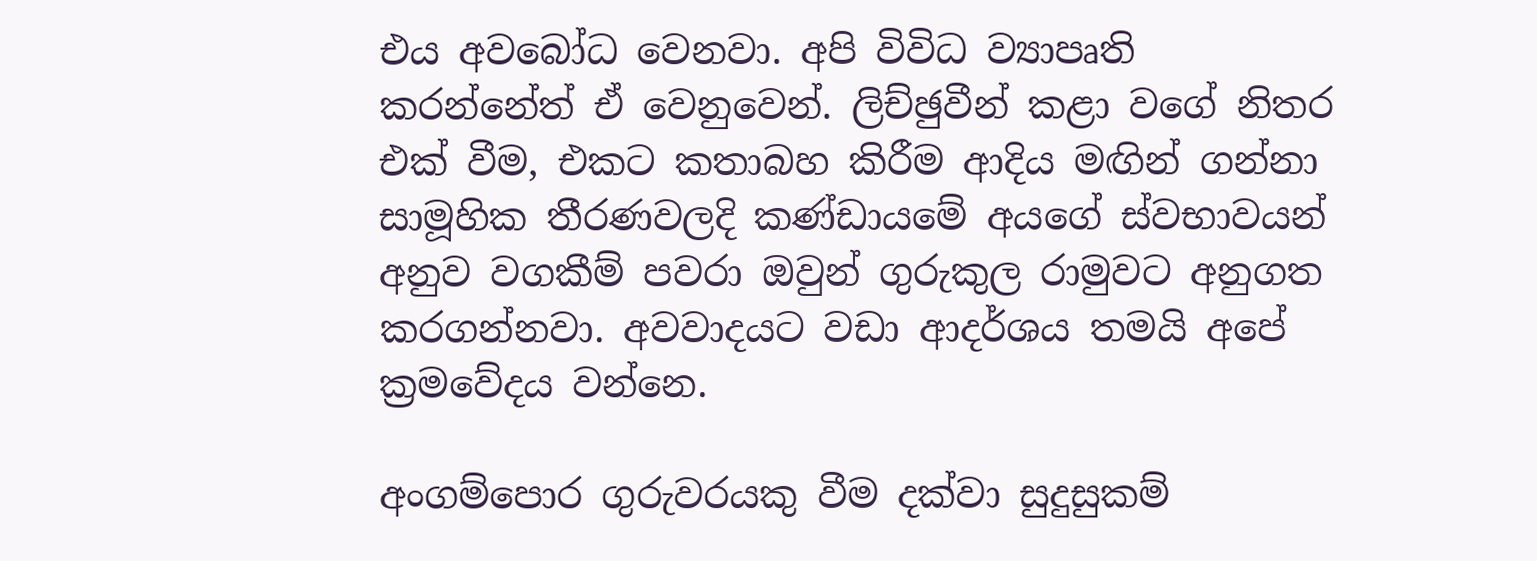එය අවබෝධ වෙනවා. අපි විවිධ ව්‍යාපෘති කරන්නේත් ඒ වෙනුවෙන්. ලිච්ඡුවීන් කළා වගේ නිතර එක් වීම, එකට කතාබහ කිරීම ආදිය මඟින් ගන්නා සාමූහික තීරණවලදි කණ්ඩායමේ අයගේ ස්වභාවයන් අනුව වගකීම් පවරා ඔවුන් ගුරුකුල රාමුවට අනුගත කරගන්නවා. අවවාදයට වඩා ආදර්ශය තමයි අපේ ක්‍රමවේදය වන්නෙ.

අංගම්පොර ගුරුවරයකු වීම දක්වා සුදුසුකම්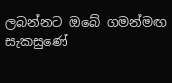ලබන්නට ඔබේ ගමන්මඟ සැකසුණේ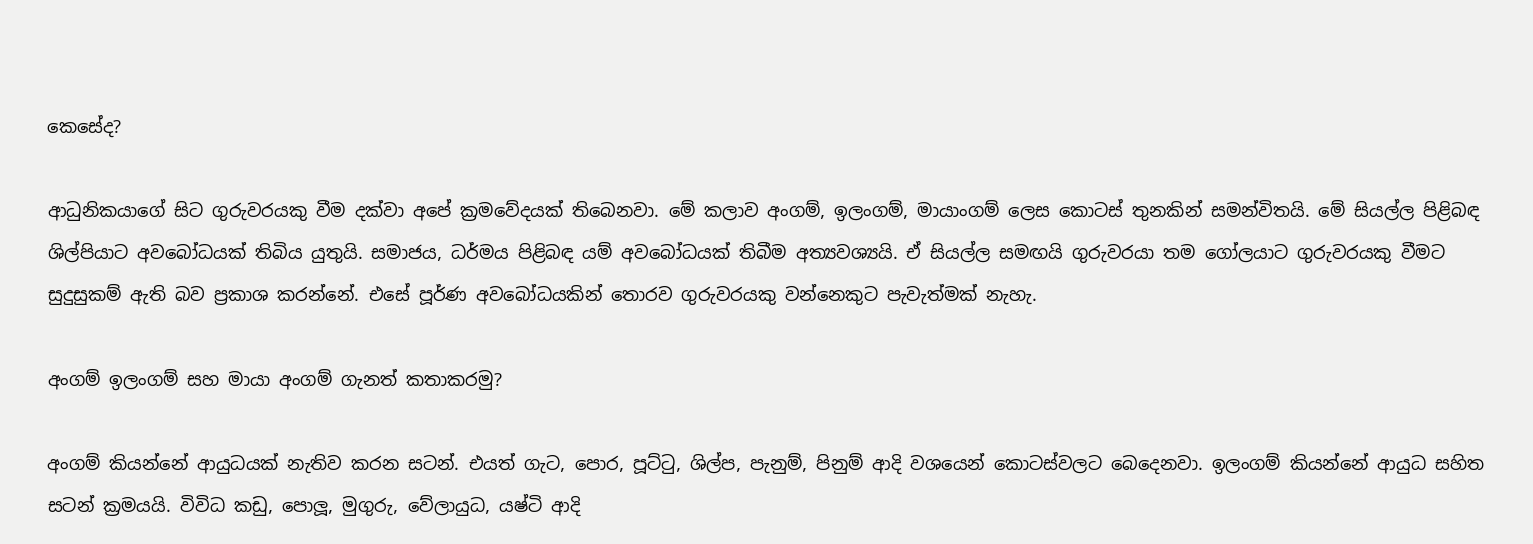කෙසේද?

ආධුනිකයාගේ සිට ගුරුවරයකු වීම දක්වා අපේ ක්‍රමවේදයක් තිබෙනවා. මේ කලාව අංගම්, ඉලංගම්, මායාංගම් ලෙස කොටස් තුනකින් සමන්විතයි. මේ සියල්ල පිළිබඳ ශිල්පියාට අවබෝධයක් තිබිය යුතුයි. සමාජය, ධර්මය පිළිබඳ යම් අවබෝධයක් තිබීම අත්‍යවශ්‍යයි. ඒ සියල්ල සමඟයි ගුරුවරයා තම ගෝලයාට ගුරුවරයකු වීමට සුදුසුකම් ඇති බව ප්‍රකාශ කරන්නේ. එසේ පූර්ණ අවබෝධයකින් තොරව ගුරුවරයකු වන්නෙකුට පැවැත්මක් නැහැ.

අංගම් ඉලංගම් සහ මායා අංගම් ගැනත් කතාකරමු?

අංගම් කියන්නේ ආයුධයක් නැතිව කරන සටන්. එයත් ගැට, පොර, පූට්ටු, ශිල්ප, පැනුම්, පිනුම් ආදි වශයෙන් කොටස්වලට බෙදෙනවා. ඉලංගම් කියන්නේ ආයුධ සහිත සටන් ක්‍රමයයි. විවිධ කඩු, පොලූ‍, මුගුරු, වේලායුධ, යෂ්ටි ආදි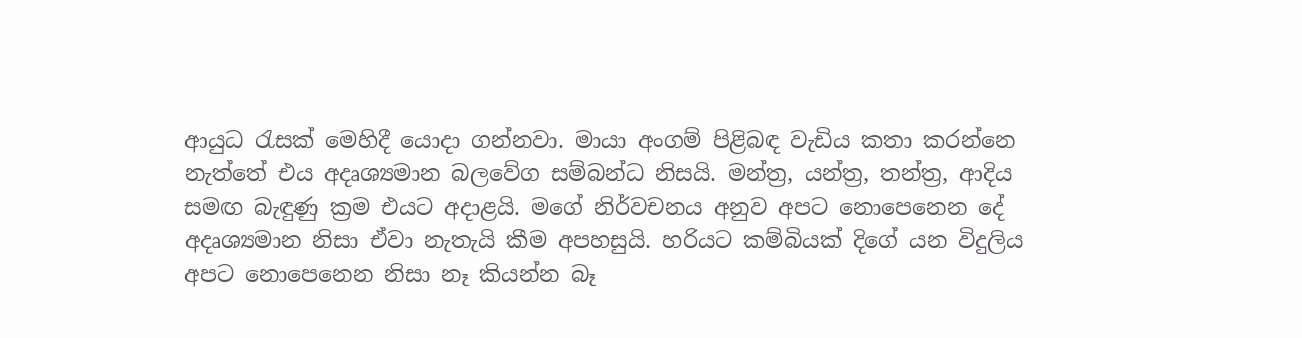ආයුධ රැසක් මෙහිදී යොදා ගන්නවා. මායා අංගම් පිළිබඳ වැඩිය කතා කරන්නෙ නැත්තේ එය අදෘශ්‍යමාන බලවේග සම්බන්ධ නිසයි. මන්ත්‍ර, යන්ත්‍ර, තන්ත්‍ර, ආදිය සමඟ බැඳුණු ක්‍රම එයට අදාළයි. මගේ නිර්වචනය අනුව අපට නොපෙනෙන දේ අදෘශ්‍යමාන නිසා ඒවා නැතැයි කීම අපහසුයි. හරියට කම්බියක් දිගේ යන විදුලිය අපට නොපෙනෙන නිසා නෑ කියන්න බෑ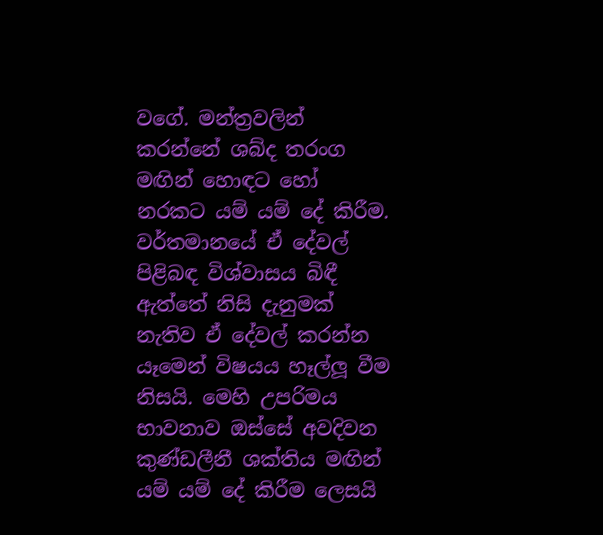වගේ. මන්ත්‍රවලින් කරන්නේ ශබ්ද තරංග මඟින් හොඳට හෝ නරකට යම් යම් දේ කිරීම. වර්තමානයේ ඒ දේවල් පිළිබඳ විශ්වාසය බිඳී ඇත්තේ නිසි දැනුමක් නැතිව ඒ දේවල් කරන්න යෑමෙන් විෂයය හෑල්ලූ‍ වීම නිසයි. මෙහි උපරිමය භාවනාව ඔස්සේ අවදිවන කුණ්ඩලීනී ශක්තිය මඟින් යම් යම් දේ කිරීම ලෙසයි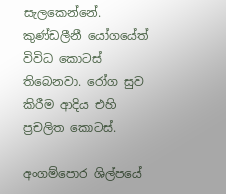සැලකෙන්නේ. කුණ්ඩලීනී යෝගයේත් විවිධ කොටස් තිබෙනවා. රෝග සුව කිරීම ආදිය එහි ප්‍රචලිත කොටස්.

අංගම්පොර ශිල්පයේ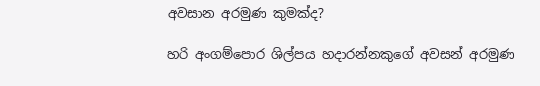අවසාන අරමුණ කුමක්ද?

හරි අංගම්පොර ශිල්පය හදාරන්නකුගේ අවසන් අරමුණ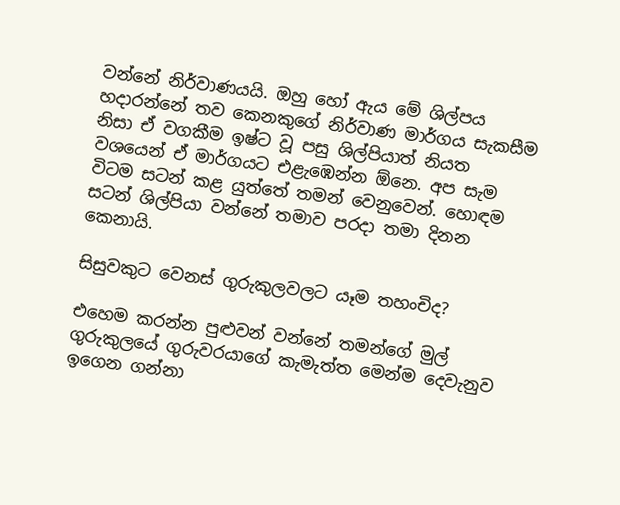වන්නේ නිර්වාණයයි. ඔහු හෝ ඇය මේ ශිල්පය හදාරන්නේ තව කෙනකුගේ නිර්වාණ මාර්ගය සැකසීම නිසා ඒ වගකීම ඉෂ්ට වූ පසු ශිල්පියාත් නියත වශයෙන් ඒ මාර්ගයට එළැඹෙන්න ඕනෙ. අප සැම විටම සටන් කළ යුත්තේ තමන් වෙනුවෙන්. හොඳම සටන් ශිල්පියා වන්නේ තමාව පරදා තමා දිනන කෙනායි.

සිසුවකුට වෙනස් ගුරුකුලවලට යෑම තහංචිද?

එහෙම කරන්න පුළුවන් වන්නේ තමන්ගේ මුල් ගුරුකුලයේ ගුරුවරයාගේ කැමැත්ත මෙන්ම දෙවැනුව ඉගෙන ගන්නා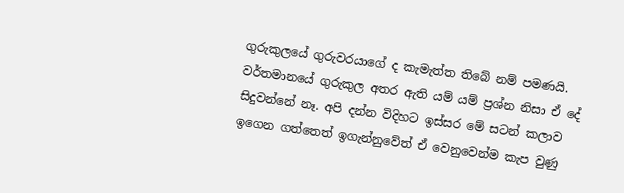ගුරුකුලයේ ගුරුවරයාගේ ද කැමැත්ත තිබේ නම් පමණයි. වර්තමානයේ ගුරුකුල අතර ඇති යම් යම් ප්‍රශ්න නිසා ඒ දේ සිදුවන්නේ නෑ. අපි දන්න විදිහට ඉස්සර මේ සටන් කලාව ඉගෙන ගත්තෙත් ඉගැන්නුවේත් ඒ වෙනුවෙන්ම කැප වුණු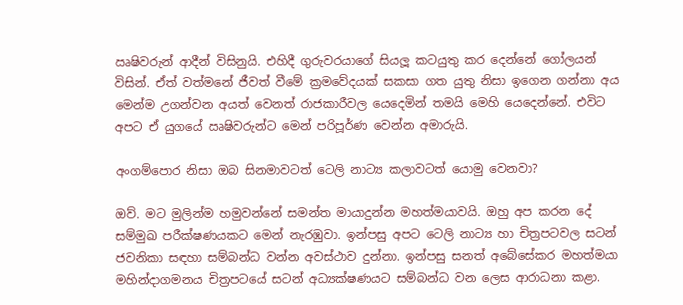ඍෂිවරුන් ආදීන් විසිනුයි. එහිදී ගුරුවරයාගේ සියලූ‍ කටයුතු කර දෙන්නේ ගෝලයන් විසින්. ඒත් වත්මනේ ජීවත් වීමේ ක්‍රමවේදයක් සකසා ගත යුතු නිසා ඉගෙන ගන්නා අය මෙන්ම උගන්වන අයත් වෙනත් රාජකාරීවල යෙදෙමින් තමයි මෙහි යෙදෙන්නේ. එවිට අපට ඒ යුගයේ ඍෂිවරුන්ට මෙන් පරිපූර්ණ වෙන්න අමාරුයි.

අංගම්පොර නිසා ඔබ සිනමාවටත් ටෙලි නාට්‍ය කලාවටත් යොමු වෙනවා?

ඔව්. මට මුලින්ම හමුවන්නේ සමන්ත මායාදුන්න මහත්මයාවයි. ඔහු අප කරන දේ සම්මුඛ පරීක්ෂණයකට මෙන් නැරඹුවා. ඉන්පසු අපට ටෙලි නාට්‍ය හා චිත්‍රපටවල සටන් ජවනිකා සඳහා සම්බන්ධ වන්න අවස්ථාව දුන්නා. ඉන්පසු සනත් අබේසේකර මහත්මයා මහින්දාගමනය චිත්‍රපටයේ සටන් අධ්‍යක්ෂණයට සම්බන්ධ වන ලෙස ආරාධනා කළා.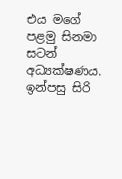එය මගේ පළමු සිනමා සටන් අධ්‍යක්ෂණය. ඉන්පසු සිරි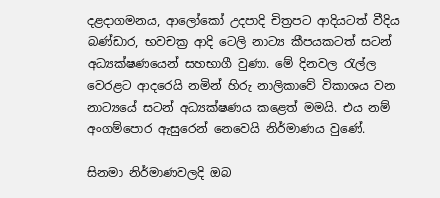දළදාගමනය, ආලෝකෝ උදපාදි චිත්‍රපට ආදියටත් වීදිය බණ්ඩාර, භවචක්‍ර ආදි ටෙලි නාට්‍ය කීපයකටත් සටන් අධ්‍යක්ෂණයෙන් සහභාගී වුණා. මේ දිනවල රැල්ල වෙරළට ආදරෙයි නමින් හිරු නාලිකාවේ විකාශය වන නාට්‍යයේ සටන් අධ්‍යක්ෂණය කළෙත් මමයි. එය නම් අංගම්පොර ඇසුරෙන් නෙවෙයි නිර්මාණය වුණේ.

සිනමා නිර්මාණවලදි ඔබ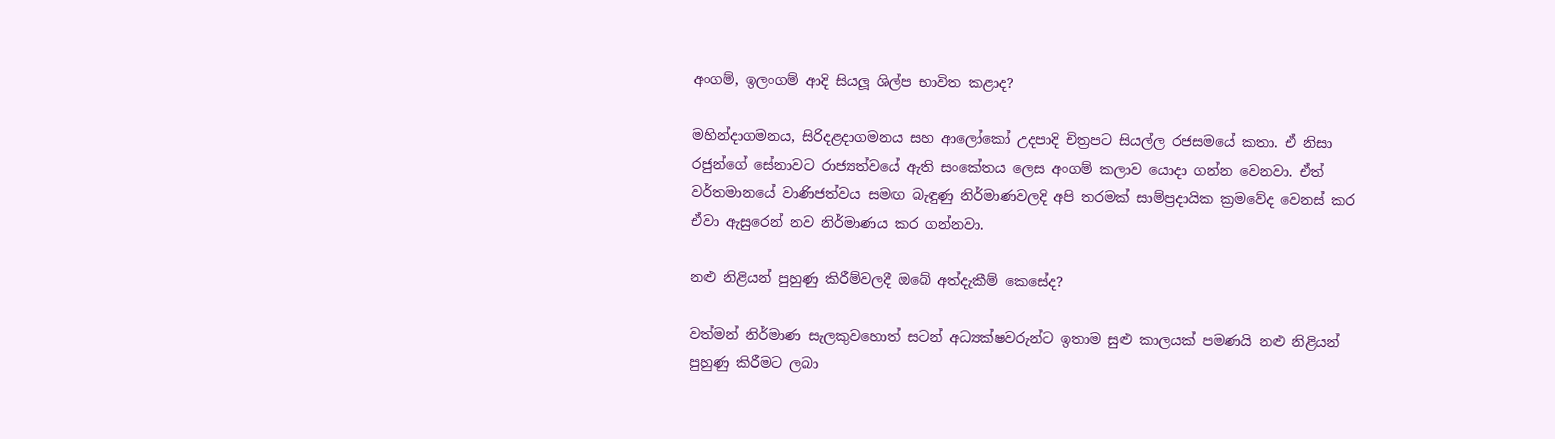අංගම්, ඉලංගම් ආදි සියලූ‍ ශිල්ප භාවිත කළාද?

මහින්දාගමනය, සිරිදළදාගමනය සහ ආලෝකෝ උදපාදි චිත්‍රපට සියල්ල රජසමයේ කතා. ඒ නිසා රජුන්ගේ සේනාවට රාජ්‍යත්වයේ ඇති සංකේතය ලෙස අංගම් කලාව යොදා ගන්න වෙනවා. ඒත් වර්තමානයේ වාණිජත්වය සමඟ බැඳුණු නිර්මාණවලදි අපි තරමක් සාම්ප්‍රදායික ක්‍රමවේද වෙනස් කර ඒවා ඇසුරෙන් නව නිර්මාණය කර ගන්නවා.

නළු නිළියන් පුහුණු කිරීම්වලදී ඔබේ අත්දැකීම් කෙසේද?

වත්මන් නිර්මාණ සැලකුවහොත් සටන් අධ්‍යක්ෂවරුන්ට ඉතාම සුළු කාලයක් පමණයි නළු නිළියන් පුහුණු කිරීමට ලබා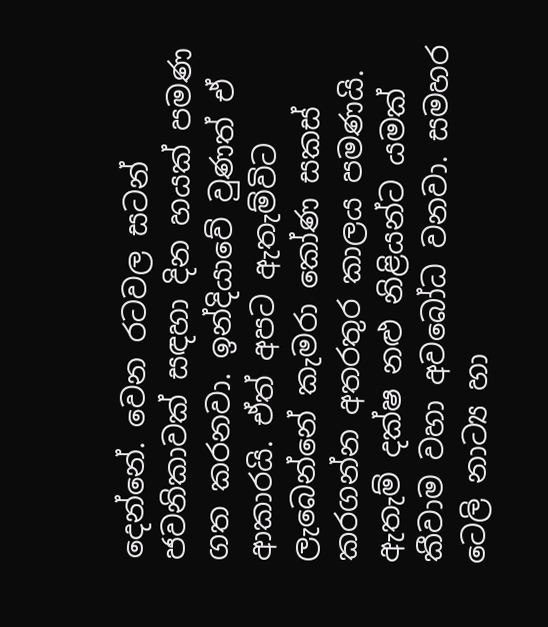දෙන්නේ. වෙන රටවල සටන් ජවනිකාවක් සඳහා දින හයක් පමණ ගත කරනවා. ඉන්දියාවේ වුණත් ඒ ආකාරයි. ඒත් අපට ඇතැම්විට ලැබෙන්නේ කැමරා කෝණ සකස් කරගන්න අතරතුර කාලය පමණයි. ඇතැම් දක්ෂ නළු නිළියන්ට යමක් කීවාම වහා අවබෝධ වනවා. සමහර ටෙලි නාට්‍ය හා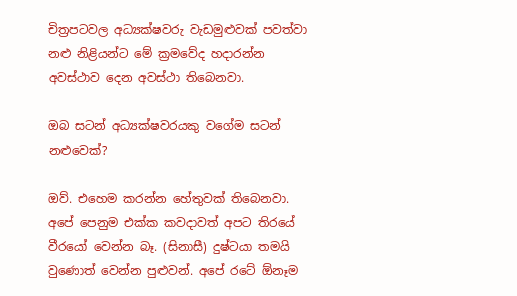චිත්‍රපටවල අධ්‍යක්ෂවරු වැඩමුළුවක් පවත්වා නළු නිළියන්ට මේ ක්‍රමවේද හදාරන්න අවස්ථාව දෙන අවස්ථා තිබෙනවා.

ඔබ සටන් අධ්‍යක්ෂවරයකු වගේම සටන් නළුවෙක්?

ඔව්. එහෙම කරන්න හේතුවක් තිබෙනවා. අපේ පෙනුම එක්ක කවදාවත් අපට තිරයේ වීරයෝ වෙන්න බෑ. (සිනාසී) දුෂ්ටයා තමයි වුණොත් වෙන්න පුළුවන්. අපේ රටේ ඕනෑම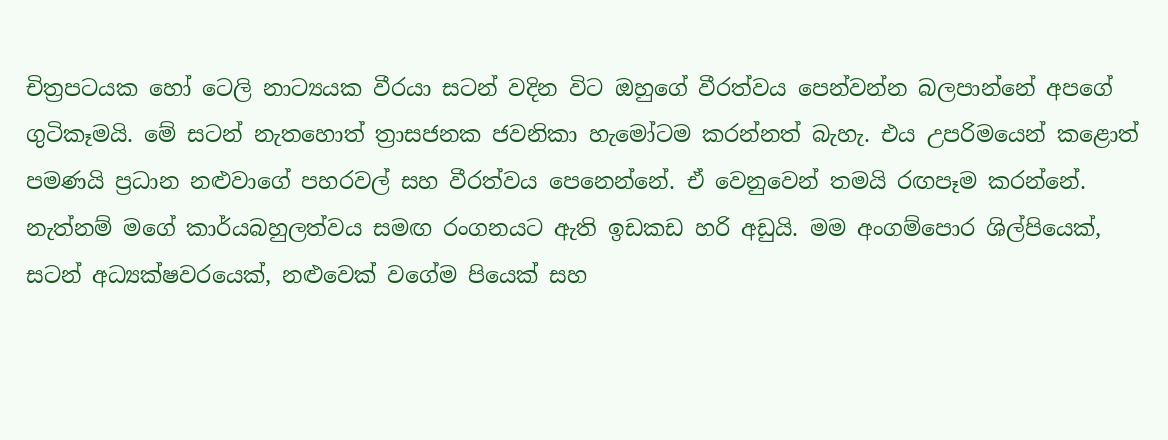චිත්‍රපටයක හෝ ටෙලි නාට්‍යයක වීරයා සටන් වදින විට ඔහුගේ වීරත්වය පෙන්වන්න බලපාන්නේ අපගේ ගුටිකෑමයි. මේ සටන් නැතහොත් ත්‍රාසජනක ජවනිකා හැමෝටම කරන්නත් බැහැ. එය උපරිමයෙන් කළොත් පමණයි ප්‍රධාන නළුවාගේ පහරවල් සහ වීරත්වය පෙනෙන්නේ. ඒ වෙනුවෙන් තමයි රඟපෑම කරන්නේ. නැත්නම් මගේ කාර්යබහුලත්වය සමඟ රංගනයට ඇති ඉඩකඩ හරි අඩුයි. මම අංගම්පොර ශිල්පියෙක්, සටන් අධ්‍යක්ෂවරයෙක්, නළුවෙක් වගේම පියෙක් සහ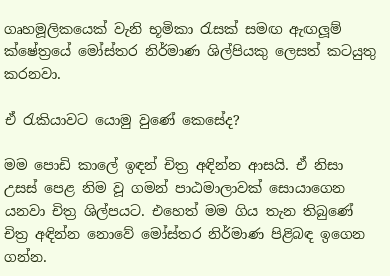ගෘහමූලිකයෙක් වැනි භූමිකා රැසක් සමඟ ඇඟලූ‍ම් ක්ෂේත්‍රයේ මෝස්තර නිර්මාණ ශිල්පියකු ලෙසත් කටයුතු කරනවා.

ඒ රැකියාවට යොමු වුණේ කෙසේද?

මම පොඩි කාලේ ඉඳන් චිත්‍ර අඳින්න ආසයි. ඒ නිසා උසස් පෙළ නිම වූ ගමන් පාඨමාලාවක් සොයාගෙන යනවා චිත්‍ර ශිල්පයට. එහෙත් මම ගිය තැන තිබුණේ චිත්‍ර අඳින්න නොවේ මෝස්තර නිර්මාණ පිළිබඳ ඉගෙන ගන්න.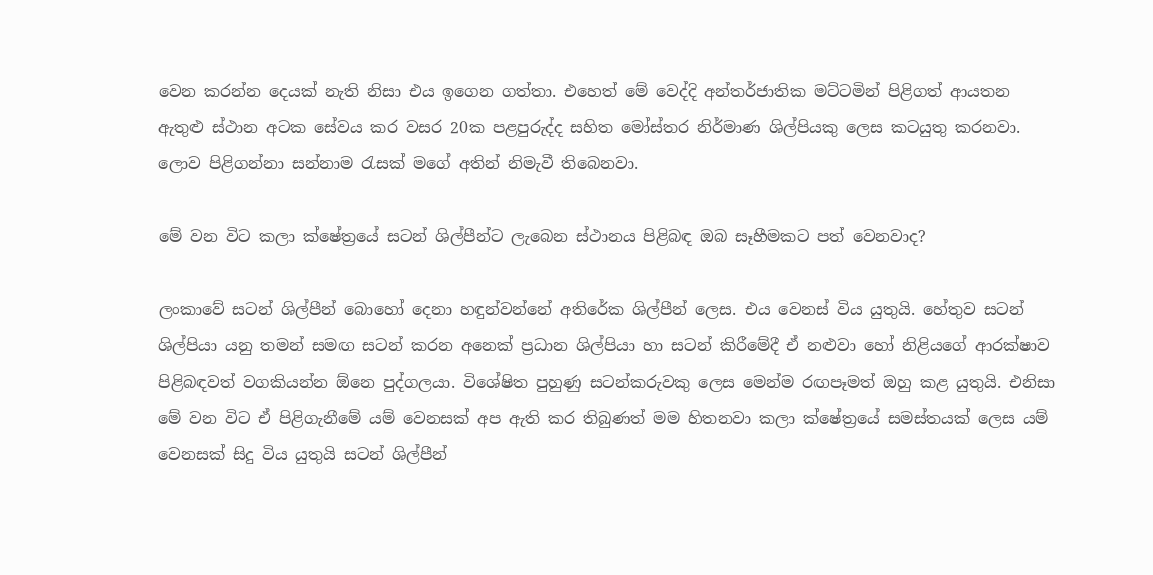වෙන කරන්න දෙයක් නැති නිසා එය ඉගෙන ගත්තා. එහෙත් මේ වෙද්දි අන්තර්ජාතික මට්ටමින් පිළිගත් ආයතන ඇතුළු ස්ථාන අටක සේවය කර වසර 20ක පළපුරුද්ද සහිත මෝස්තර නිර්මාණ ශිල්පියකු ලෙස කටයුතු කරනවා. ලොව පිළිගන්නා සන්නාම රැසක් මගේ අතින් නිමැවී තිබෙනවා.

මේ වන විට කලා ක්ෂේත්‍රයේ සටන් ශිල්පීන්ට ලැබෙන ස්ථානය පිළිබඳ ඔබ සෑහීමකට පත් වෙනවාද?

ලංකාවේ සටන් ශිල්පීන් බොහෝ දෙනා හඳුන්වන්නේ අතිරේක ශිල්පීන් ලෙස. එය වෙනස් විය යුතුයි. හේතුව සටන් ශිල්පියා යනු තමන් සමඟ සටන් කරන අනෙක් ප්‍රධාන ශිල්පියා හා සටන් කිරීමේදී ඒ නළුවා හෝ නිළියගේ ආරක්ෂාව පිළිබඳවත් වගකියන්න ඕනෙ පුද්ගලයා. විශේෂිත පුහුණු සටන්කරුවකු ලෙස මෙන්ම රඟපෑමත් ඔහු කළ යුතුයි. එනිසා මේ වන විට ඒ පිළිගැනීමේ යම් වෙනසක් අප ඇති කර තිබුණත් මම හිතනවා කලා ක්ෂේත්‍රයේ සමස්තයක් ලෙස යම් වෙනසක් සිදු විය යුතුයි සටන් ශිල්පීන්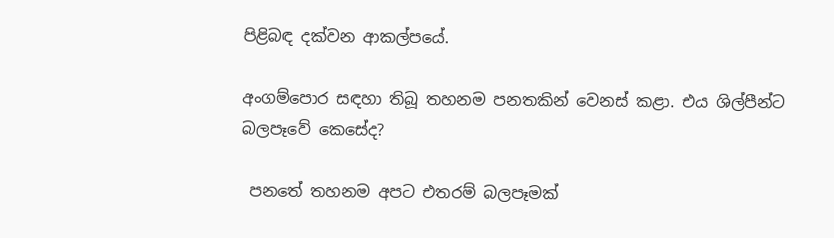පිළිබඳ දක්වන ආකල්පයේ.

අංගම්පොර සඳහා තිබූ තහනම පනතකින් වෙනස් කළා. එය ශිල්පීන්ට බලපෑවේ කෙසේද?

 පනතේ තහනම අපට එතරම් බලපෑමක්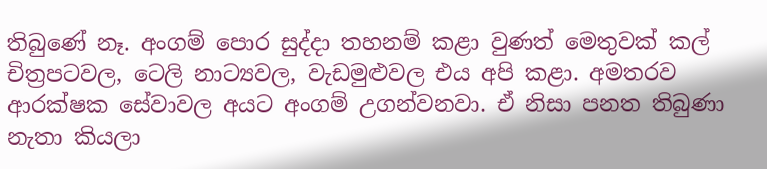තිබුණේ නෑ. අංගම් පොර සුද්දා තහනම් කළා වුණත් මෙතුවක් කල් චිත්‍රපටවල, ටෙලි නාට්‍යවල, වැඩමුළුවල එය අපි කළා. අමතරව ආරක්ෂක සේවාවල අයට අංගම් උගන්වනවා. ඒ නිසා පනත තිබුණා නැතා කියලා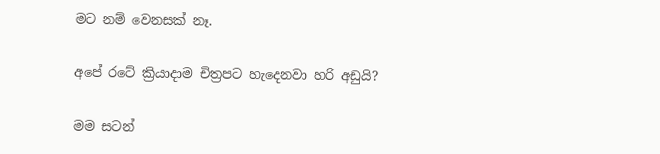මට නම් වෙනසක් නෑ.

අපේ රටේ ක්‍රියාදාම චිත්‍රපට හැදෙනවා හරි අඩුයි?

මම සටන්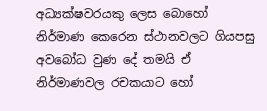අධ්‍යක්ෂවරයකු ලෙස බොහෝ නිර්මාණ කෙරෙන ස්ථානවලට ගියපසු අවබෝධ වුණ දේ තමයි ඒ නිර්මාණවල රචකයාට හෝ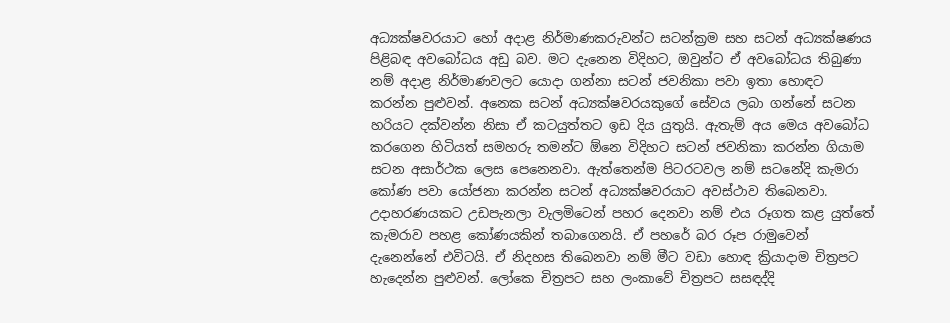අධ්‍යක්ෂවරයාට හෝ අදාළ නිර්මාණකරුවන්ට සටන්ක්‍රම සහ සටන් අධ්‍යක්ෂණය පිළිබඳ අවබෝධය අඩු බව. මට දැනෙන විදිහට, ඔවුන්ට ඒ අවබෝධය තිබුණා නම් අදාළ නිර්මාණවලට යොදා ගන්නා සටන් ජවනිකා පවා ඉතා හොඳට කරන්න පුළුවන්. අනෙක සටන් අධ්‍යක්ෂවරයකුගේ සේවය ලබා ගන්නේ සටන හරියට දක්වන්න නිසා ඒ කටයුත්තට ඉඩ දිය යුතුයි. ඇතැම් අය මෙය අවබෝධ කරගෙන හිටියත් සමහරු තමන්ට ඕනෙ විදිහට සටන් ජවනිකා කරන්න ගියාම සටන අසාර්ථක ලෙස පෙනෙනවා. ඇත්තෙන්ම පිටරටවල නම් සටනේදි කැමරා කෝණ පවා යෝජනා කරන්න සටන් අධ්‍යක්ෂවරයාට අවස්ථාව තිබෙනවා. උදාහරණයකට උඩපැනලා වැලමිටෙන් පහර දෙනවා නම් එය රූගත කළ යුත්තේ කැමරාව පහළ කෝණයකින් තබාගෙනයි. ඒ පහරේ බර රූප රාමුවෙන් දැනෙන්නේ එවිටයි. ඒ නිදහස තිබෙනවා නම් මීට වඩා හොඳ ක්‍රියාදාම චිත්‍රපට හැදෙන්න පුළුවන්. ලෝකෙ චිත්‍රපට සහ ලංකාවේ චිත්‍රපට සසඳද්දි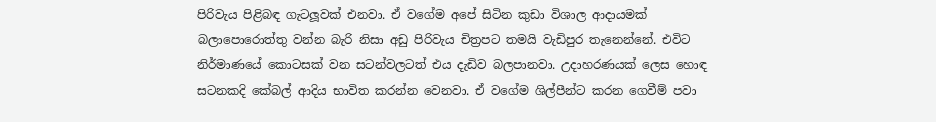පිරිවැය පිළිබඳ ගැටලූ‍වක් එනවා. ඒ වගේම අපේ සිටින කුඩා විශාල ආදායමක් බලාපොරොත්තු වන්න බැරි නිසා අඩු පිරිවැය චිත්‍රපට තමයි වැඩිපුර තැනෙන්නේ. එවිට නිර්මාණයේ කොටසක් වන සටන්වලටත් එය දැඩිව බලපානවා. උදාහරණයක් ලෙස හොඳ සටනකදි කේබල් ආදිය භාවිත කරන්න වෙනවා. ඒ වගේම ශිල්පීන්ට කරන ගෙවීම් පවා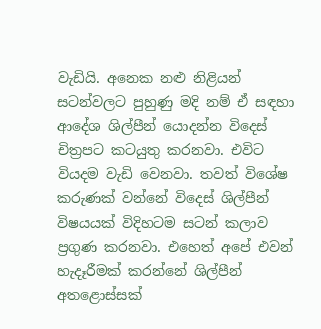වැඩියි. අනෙක නළු නිළියන් සටන්වලට පුහුණු මදි නම් ඒ සඳහා ආදේශ ශිල්පීන් යොදන්න විදෙස් චිත්‍රපට කටයුතු කරනවා. එවිට වියදම වැඩි වෙනවා. තවත් විශේෂ කරුණක් වන්නේ විදෙස් ශිල්පීන් විෂයයක් විදිහටම සටන් කලාව ප්‍රගුණ කරනවා. එහෙත් අපේ එවන් හැදෑරීමක් කරන්නේ ශිල්පීන් අතළොස්සක්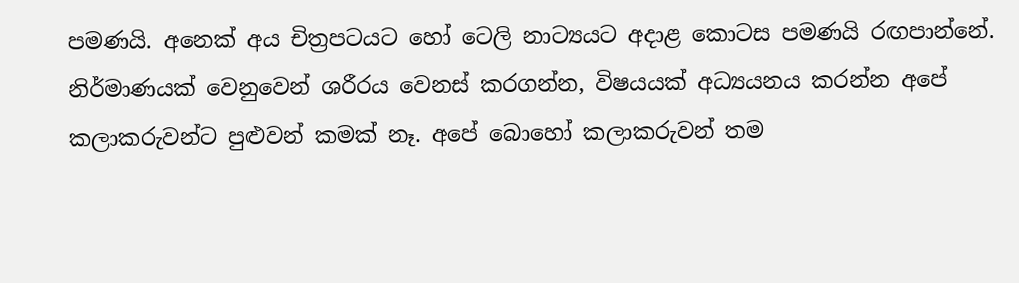පමණයි. අනෙක් අය චිත්‍රපටයට හෝ ටෙලි නාට්‍යයට අදාළ කොටස පමණයි රඟපාන්නේ. නිර්මාණයක් වෙනුවෙන් ශරීරය වෙනස් කරගන්න, විෂයයක් අධ්‍යයනය කරන්න අපේ කලාකරුවන්ට පුළුවන් කමක් නෑ. අපේ බොහෝ කලාකරුවන් තම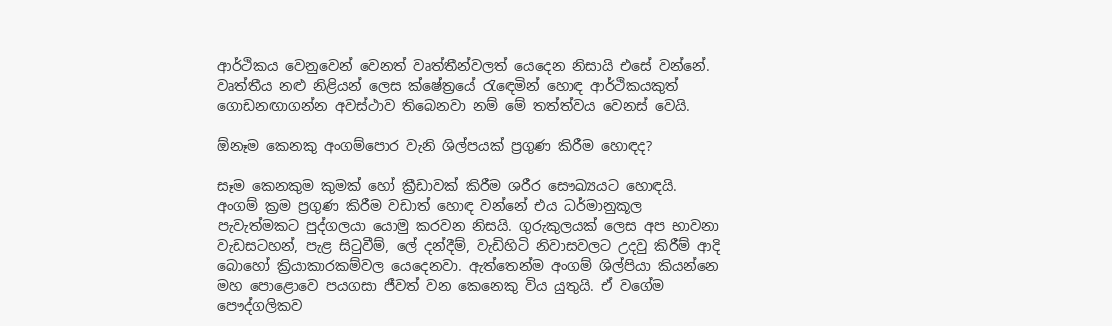ආර්ථිකය වෙනුවෙන් වෙනත් වෘත්තීන්වලත් යෙදෙන නිසායි එසේ වන්නේ. වෘත්තීය නළු නිළියන් ලෙස ක්ෂේත්‍රයේ රැඳෙමින් හොඳ ආර්ථිකයකුත් ගොඩනඟාගන්න අවස්ථාව තිබෙනවා නම් මේ තත්ත්වය වෙනස් වෙයි.

ඕනෑම කෙනකු අංගම්පොර වැනි ශිල්පයක් ප්‍රගුණ කිරීම හොඳද?

සෑම කෙනකුම කුමක් හෝ ක්‍රීඩාවක් කිරීම ශරීර සෞඛ්‍යයට හොඳයි. අංගම් ක්‍රම ප්‍රගුණ කිරීම වඩාත් හොඳ වන්නේ එය ධර්මානුකූල පැවැත්මකට පුද්ගලයා යොමු කරවන නිසයි. ගුරුකුලයක් ලෙස අප භාවනා වැඩසටහන්, පැළ සිටුවීම්, ලේ දන්දීම්, වැඩිහිටි නිවාසවලට උදවු කිරීම් ආදි බොහෝ ක්‍රියාකාරකම්වල යෙදෙනවා. ඇත්තෙන්ම අංගම් ශිල්පියා කියන්නෙ මහ පොළොවෙ පයගසා ජීවත් වන කෙනෙකු විය යුතුයි. ඒ වගේම පෞද්ගලිකව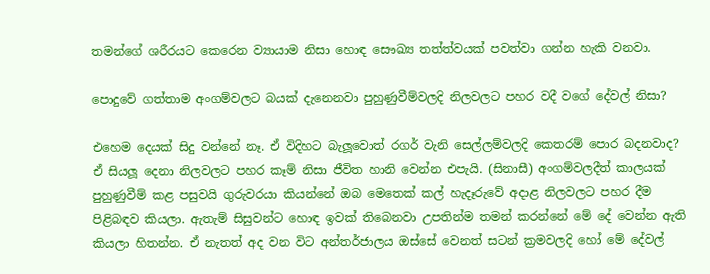තමන්ගේ ශරීරයට කෙරෙන ව්‍යායාම නිසා හොඳ සෞඛ්‍ය තත්ත්වයක් පවත්වා ගන්න හැකි වනවා.

පොදුවේ ගත්තාම අංගම්වලට බයක් දැනෙනවා පුහුණුවීම්වලදි නිලවලට පහර වදී වගේ දේවල් නිසා?

එහෙම දෙයක් සිදු වන්නේ නෑ. ඒ විදිහට බැලූ‍වොත් රගර් වැනි සෙල්ලම්වලදි කෙතරම් පොර බදනවාද? ඒ සියලූ‍ දෙනා නිලවලට පහර කෑම් නිසා ජීවිත හානි වෙන්න එපැයි. (සිනාසී) අංගම්වලදීත් කාලයක් පුහුණුවීම් කළ පසුවයි ගුරුවරයා කියන්නේ ඔබ මෙතෙක් කල් හැදෑරුවේ අදාළ නිලවලට පහර දීම පිළිබඳව කියලා. ඇතැම් සිසුවන්ට හොඳ ඉවක් තිබෙනවා උපතින්ම තමන් කරන්නේ මේ දේ වෙන්න ඇති කියලා හිතන්න. ඒ නැතත් අද වන විට අන්තර්ජාලය ඔස්සේ වෙනත් සටන් ක්‍රමවලදි හෝ මේ දේවල්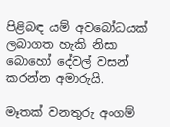පිළිබඳ යම් අවබෝධයක් ලබාගත හැකි නිසා බොහෝ දේවල් වසන් කරන්න අමාරුයි.

මෑතක් වනතුරු අංගම්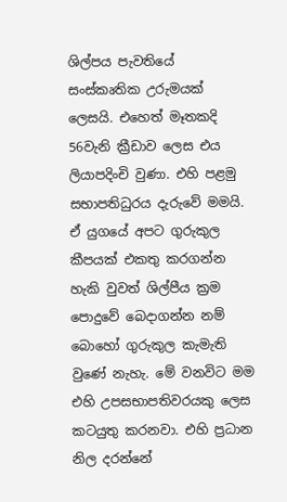ශිල්පය පැවතියේ සංස්කෘතික උරුමයක් ලෙසයි. එහෙත් මෑතකදි 56වැනි ක්‍රීඩාව ලෙස එය ලියාපදිංචි වුණා. එහි පළමු සභාපතිධුරය දැරුවේ මමයි. ඒ යුගයේ අපට ගුරුකුල කීපයක් එකතු කරගන්න හැකි වුවත් ශිල්පීය ක්‍රම පොදුවේ බෙදාගන්න නම් බොහෝ ගුරුකුල කැමැති වුණේ නැහැ. මේ වනවිට මම එහි උපසභාපතිවරයකු ලෙස කටයුතු කරනවා. එහි ප්‍රධාන නිල දරන්නේ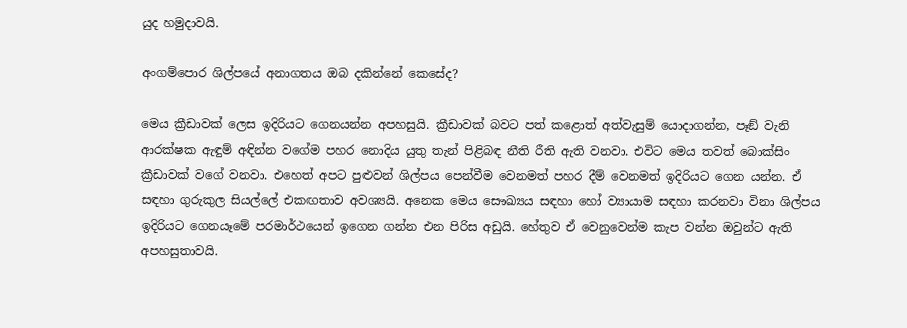යුද හමුදාවයි.

අංගම්පොර ශිල්පයේ අනාගතය ඔබ දකින්නේ කෙසේද?

මෙය ක්‍රීඩාවක් ලෙස ඉදිරියට ගෙනයන්න අපහසුයි. ක්‍රීඩාවක් බවට පත් කළොත් අත්වැසුම් යොදාගන්න, පෑඞ් වැනි ආරක්ෂක ඇඳුම් අඳින්න වගේම පහර නොදිය යුතු තැන් පිළිබඳ නීති රීති ඇති වනවා. එවිට මෙය තවත් බොක්සිං ක්‍රීඩාවක් වගේ වනවා. එහෙත් අපට පුළුවන් ශිල්පය පෙන්වීම වෙනමත් පහර දීම් වෙනමත් ඉදිරියට ගෙන යන්න. ඒ සඳහා ගුරුකුල සියල්ලේ එකඟතාව අවශ්‍යයි. අනෙක මෙය සෞඛ්‍යය සඳහා හෝ ව්‍යායාම සඳහා කරනවා විනා ශිල්පය ඉදිරියට ගෙනයෑමේ පරමාර්ථයෙන් ඉගෙන ගන්න එන පිරිස අඩුයි. හේතුව ඒ වෙනුවෙන්ම කැප වන්න ඔවුන්ට ඇති අපහසුතාවයි.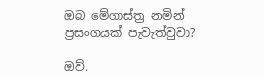ඔබ මේගාස්ත්‍ර නමින් ප්‍රසංගයක් පැවැත්වුවා?

ඔව්.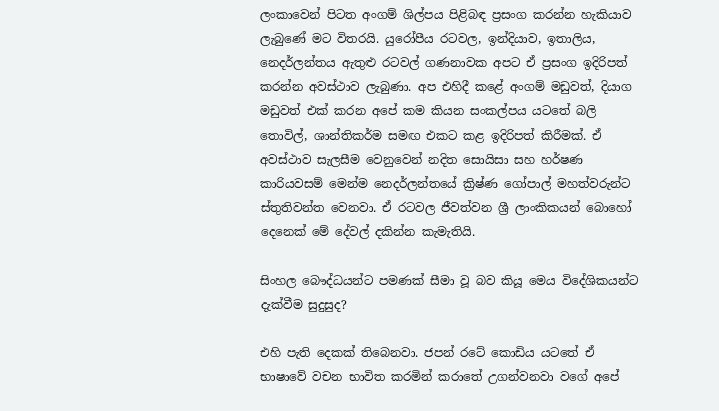ලංකාවෙන් පිටත අංගම් ශිල්පය පිළිබඳ ප්‍රසංග කරන්න හැකියාව ලැබුණේ මට විතරයි. යුරෝපීය රටවල, ඉන්දියාව, ඉතාලිය, නෙදර්ලන්තය ඇතුළු රටවල් ගණනාවක අපට ඒ ප්‍රසංග ඉදිරිපත් කරන්න අවස්ථාව ලැබුණා. අප එහිදී කළේ අංගම් මඩුවත්, දියාග මඩුවත් එක් කරන අපේ කම කියන සංකල්පය යටතේ බලි තොවිල්, ශාන්තිකර්ම සමඟ එකට කළ ඉදිරිපත් කිරීමක්. ඒ අවස්ථාව සැලසීම වෙනුවෙන් නදිත සොයිසා සහ හර්ෂණ කාරියවසම් මෙන්ම නෙදර්ලන්තයේ ක්‍රිෂ්ණ ගෝපාල් මහත්වරුන්ට ස්තුතිවන්ත වෙනවා. ඒ රටවල ජීවත්වන ශ්‍රී ලාංකිකයන් බොහෝ දෙනෙක් මේ දේවල් දකින්න කැමැතියි.

සිංහල බෞද්ධයන්ට පමණක් සීමා වූ බව කියූ මෙය විදේශිකයන්ට දැක්වීම සුදුසුද?

එහි පැති දෙකක් තිබෙනවා. ජපන් රටේ කොඩිය යටතේ ඒ භාෂාවේ වචන භාවිත කරමින් කරාතේ උගන්වනවා වගේ අපේ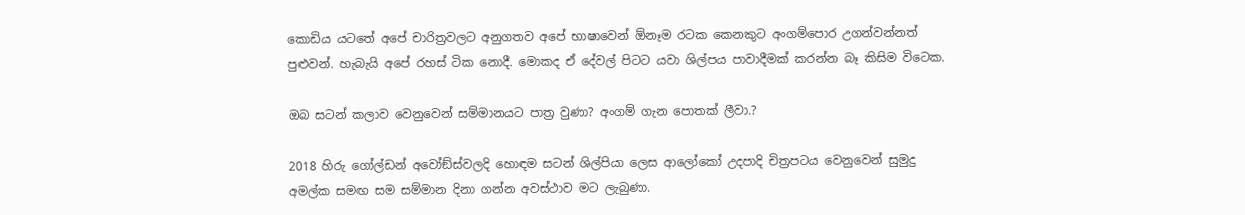කොඩිය යටතේ අපේ චාරිත්‍රවලට අනුගතව අපේ භාෂාවෙන් ඕනෑම රටක කෙනකුට අංගම්පොර උගන්වන්නත් පුළුවන්. හැබැයි අපේ රහස් ටික නොදී. මොකද ඒ දේවල් පිටට යවා ශිල්පය පාවාදීමක් කරන්න බෑ කිසිම විටෙක.

ඔබ සටන් කලාව වෙනුවෙන් සම්මානයට පාත්‍ර වුණා? අංගම් ගැන පොතක් ලීවා.?

2018 හිරු ගෝල්ඩන් අවෝඞ්ස්වලදි හොඳම සටන් ශිල්පියා ලෙස ආලෝකෝ උදපාදි චිත්‍රපටය වෙනුවෙන් සුමුදු අමල්ක සමඟ සම සම්මාන දිනා ගන්න අවස්ථාව මට ලැබුණා.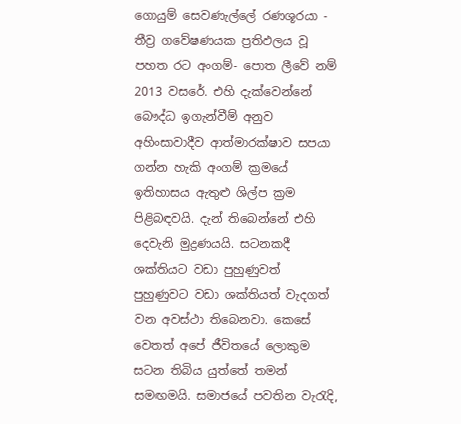ගොයුම් සෙවණැල්ලේ රණශූරයා - තීව්‍ර ගවේෂණයක ප්‍රතිඵලය වූ පහත රට අංගම්- පොත ලීවේ නම් 2013 වසරේ. එහි දැක්වෙන්නේ බෞද්ධ ඉගැන්වීම් අනුව අහිංසාවාදීව ආත්මාරක්ෂාව සපයා ගන්න හැකි අංගම් ක්‍රමයේ ඉතිහාසය ඇතුළු ශිල්ප ක්‍රම පිළිබඳවයි. දැන් තිබෙන්නේ එහි දෙවැනි මුද්‍රණයයි. සටනකදී ශක්තියට වඩා පුහුණුවත් පුහුණුවට වඩා ශක්තියත් වැදගත් වන අවස්ථා තිබෙනවා. කෙසේ වෙතත් අපේ ජීවිතයේ ලොකුම සටන තිබිය යුත්තේ තමන් සමඟමයි. සමාජයේ පවතින වැරැදි,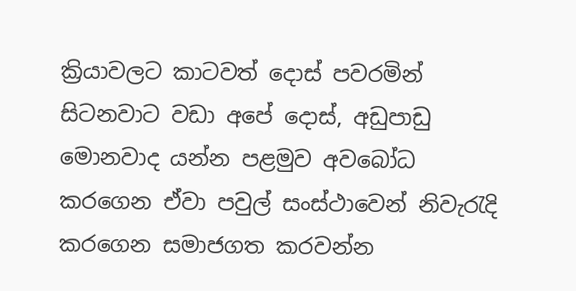ක්‍රියාවලට කාටවත් දොස් පවරමින් සිටනවාට වඩා අපේ දොස්, අඩුපාඩු මොනවාද යන්න පළමුව අවබෝධ කරගෙන ඒවා පවුල් සංස්ථාවෙන් නිවැරැදි කරගෙන සමාජගත කරවන්න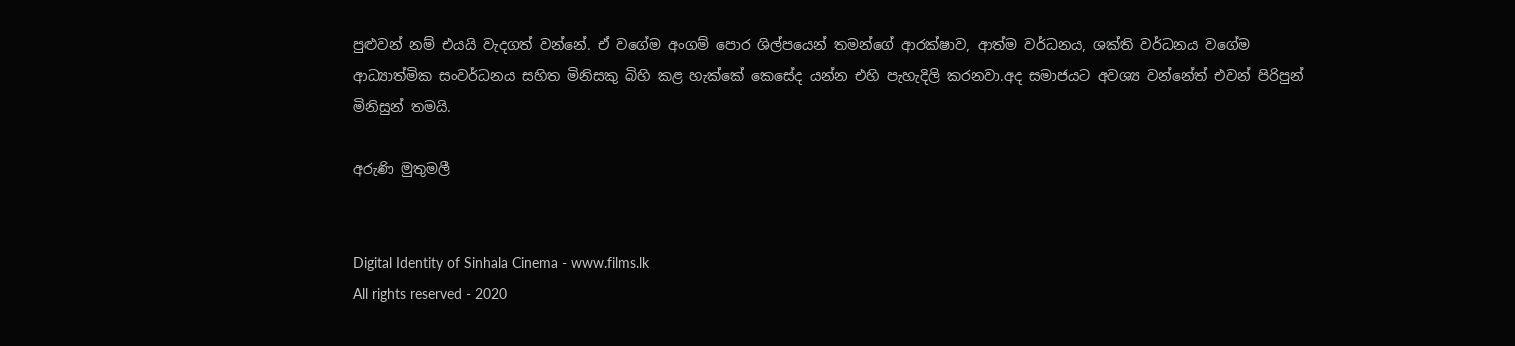පුළුවන් නම් එයයි වැදගත් වන්නේ. ඒ වගේම අංගම් පොර ශිල්පයෙන් තමන්ගේ ආරක්ෂාව, ආත්ම වර්ධනය, ශක්ති වර්ධනය වගේම ආධ්‍යාත්මික සංවර්ධනය සහිත මිනිසකු බිහි කළ හැක්කේ කෙසේද යන්න එහි පැහැදිලි කරනවා.අද සමාජයට අවශ්‍ය වන්නේත් එවන් පිරිපුන් මිනිසුන් තමයි.

අරුණි මුතුමලී


Digital Identity of Sinhala Cinema - www.films.lk
All rights reserved - 2020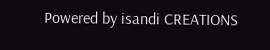Powered by isandi CREATIONS